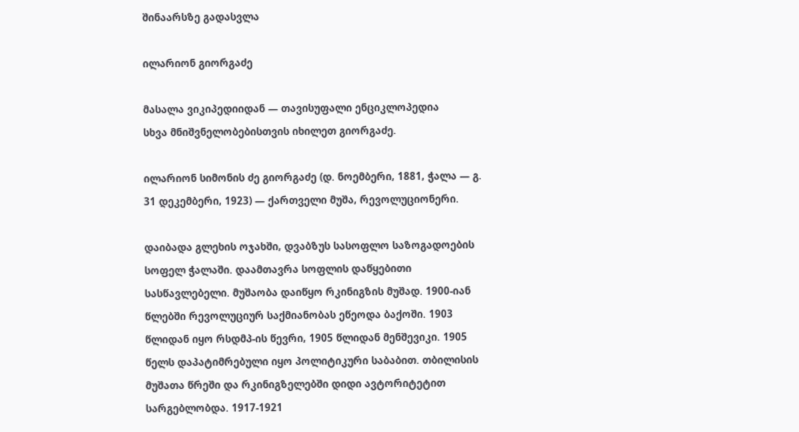შინაარსზე გადასვლა

ილარიონ გიორგაძე

მასალა ვიკიპედიიდან — თავისუფალი ენციკლოპედია
სხვა მნიშვნელობებისთვის იხილეთ გიორგაძე.

ილარიონ სიმონის ძე გიორგაძე (დ. ნოემბერი, 1881, ჭალა — გ. 31 დეკემბერი, 1923) — ქართველი მუშა, რევოლუციონერი.

დაიბადა გლეხის ოჯახში, დვაბზუს სასოფლო საზოგადოების სოფელ ჭალაში. დაამთავრა სოფლის დაწყებითი სასწავლებელი. მუშაობა დაიწყო რკინიგზის მუშად. 1900-იან წლებში რევოლუციურ საქმიანობას ეწეოდა ბაქოში. 1903 წლიდან იყო რსდმპ-ის წევრი, 1905 წლიდან მენშევიკი. 1905 წელს დაპატიმრებული იყო პოლიტიკური საბაბით. თბილისის მუშათა წრეში და რკინიგზელებში დიდი ავტორიტეტით სარგებლობდა. 1917-1921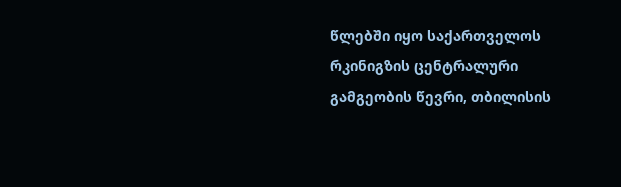წლებში იყო საქართველოს რკინიგზის ცენტრალური გამგეობის წევრი, თბილისის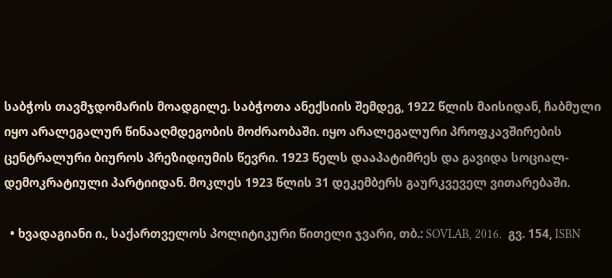საბჭოს თავმჯდომარის მოადგილე. საბჭოთა ანექსიის შემდეგ, 1922 წლის მაისიდან, ჩაბმული იყო არალეგალურ წინააღმდეგობის მოძრაობაში. იყო არალეგალური პროფკავშირების ცენტრალური ბიუროს პრეზიდიუმის წევრი. 1923 წელს დააპატიმრეს და გავიდა სოციალ-დემოკრატიული პარტიიდან. მოკლეს 1923 წლის 31 დეკემბერს გაურკვეველ ვითარებაში.

  • ხვადაგიანი ი., საქართველოს პოლიტიკური წითელი ჯვარი, თბ.: SOVLAB, 2016.  გვ. 154, ISBN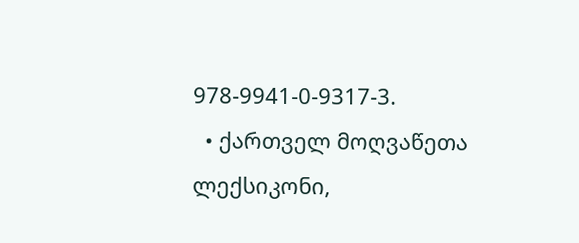978-9941-0-9317-3.
  • ქართველ მოღვაწეთა ლექსიკონი,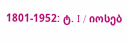1801-1952: ტ. I / იოსებ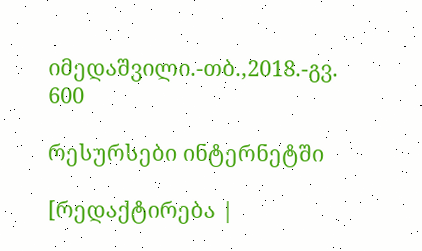იმედაშვილი.-თბ.,2018.-გვ. 600

რესურსები ინტერნეტში

[რედაქტირება |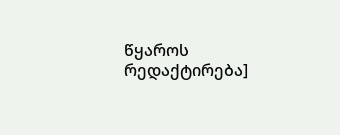წყაროს რედაქტირება]